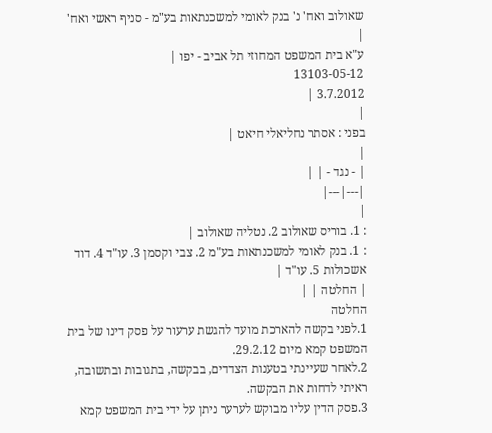שאולוב ואח' נ' בנק לאומי למשכנתאות בע"מ - סניף ראשי ואח'
|
ע"א בית המשפט המחוזי תל אביב - יפו |
13103-05-12
3.7.2012 |
|
בפני : אסתר נחליאלי חיאט |
|
| - נגד - | |
|---|---|
|
: 1. בוריס שאולוב 2. נטליה שאולוב |
: 1. בנק לאומי למשכנתאות בע"מ 2. צבי וקסמן 3. עו"ד 4. דוד אשכולות 5. עו"ד |
| החלטה | |
החלטה
1.לפני בקשה להארכת מועד להגשת ערעור על פסק דינו של בית המשפט קמא מיום 29.2.12.
2.לאחר שעיינתי בטענות הצדדים, בבקשה, בתגובות ובתשובה, ראיתי לדחות את הבקשה.
3.פסק הדין עליו מבוקש לערער ניתן על ידי בית המשפט קמא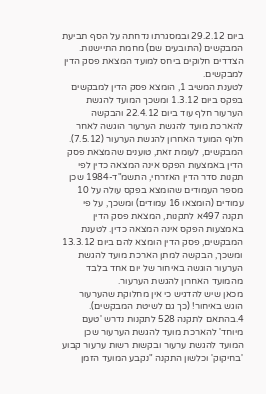ביום 29.2.12 ובמסגרתו נדחתה על הסף תביעת המבקשים (התובעים שם) מחמת התיישנות.
הצדדים חלוקים ביחס למועד המצאת פסק הדין למבקשים.
לטענת המשיב 1, הומצא פסק הדין למבקשים בפקס ביום 1.3.12 ומשכך המועד להגשת הערעור חלף עוד ביום 22.4.12 והבקשה להארכת מועד להגשת הערעור הוגשה לאחר חלוף המועד האחרון להגשת הערעור (7.5.12).
המבקשים, לעומת זאת, טוענים שהמצאת פסק הדין באמצעות הפקס אינה המצאה כדין לפי תקנות סדר הדין האזרחי, התשמ"ד-1984 שכן מספר העמודים שהומצא בפקס עולה על 10 עמודים (הומצאו 16 עמודים) ומשכך, על פי תקנה 497א לתקנות, המצאת פסק הדין באמצעות הפקס אינה המצאה כדין. לטענת המבקשים, פסק הדין הומצא להם ביום 13.3.12 ומשכך, הבקשה למתן הארכת מועד להגשת הערעור הוגשה באיחור של יום אחד בלבד מהמועד האחרון להגשת הערעור.
מכאן שיש להדגיש כי אין מחלוקת שהערעור הוגש באיחור! (כך גם לשיטת המבקשים).
4.בהתאם לתקנה 528 לתקנות נדרש 'טעם מיוחד' להארכת מועד להגשת הערעור שכן המועד להגשת ערעור ובקשות רשות ערעור קבוע 'בחיקוק' וכלשון התקנה "נקבע המועד הזמן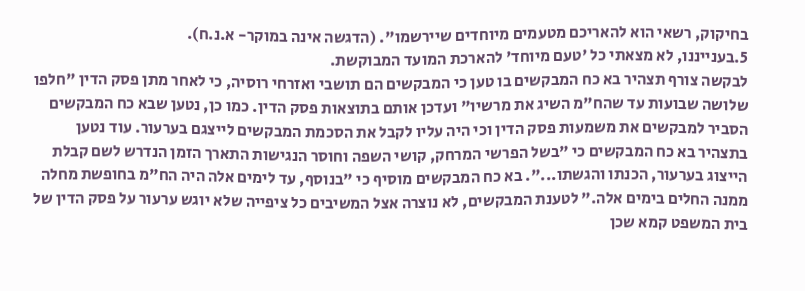בחיקוק, רשאי הוא להאריכם מטעמים מיוחדים שיירשמו". (הדגשה אינה במוקר- א.נ.ח).
5.בענייננו, לא מצאתי כל 'טעם מיוחד' להארכת המועד המבוקשת.
לבקשה צורף תצהיר בא כח המבקשים בו טען כי המבקשים הם תושבי ואזרחי רוסיה, כי לאחר מתן פסק הדין "חלפו שלושה שבועות עד שהח"מ השיג את מרשיו" ועדכן אותם בתוצאות פסק הדין. כמו כן, נטען שבא כח המבקשים הסביר למבקשים את משמעות פסק הדין וכי היה עליו לקבל את הסכמת המבקשים לייצגם בערעור. עוד נטען בתצהיר בא כח המבקשים כי "בשל הפרשי המרחק, קושי השפה וחוסר הנגישות התארך הזמן הנדרש לשם קבלת הייצוג בערעור, הכנתו והגשתו...". בא כח המבקשים מוסיף כי "בנוסף, עד לימים אלה היה הח"מ בחופשת מחלה ממנה החלים בימים אלה." לטענת המבקשים, לא נוצרה אצל המשיבים כל ציפייה שלא יוגש ערעור על פסק הדין של בית המשפט קמא שכן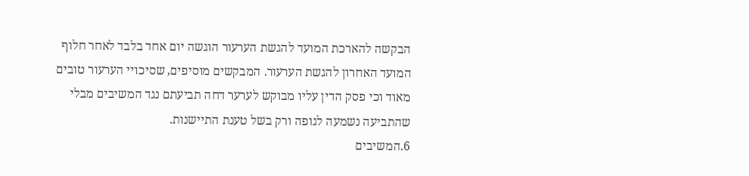הבקשה להארכת המועד להגשת הערעור הוגשה יום אחד בלבד לאחר חלוף המועד האחרון להגשת הערעור. המבקשים מוסיפים, שסיכויי הערעור טובים מאוד וכי פסק הדין עליו מבוקש לערער דחה תביעתם נגד המשיבים מבלי שהתביעה נשמעה לגופה ורק בשל טענת התיישנות.
6.המשיבים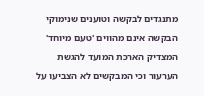מתנגדים לבקשה וטוענים שנימוקי הבקשה אינם מהווים 'טעם מיוחד' המצדיק הארכת המועד להגשת הערעור וכי המבקשים לא הצביעו על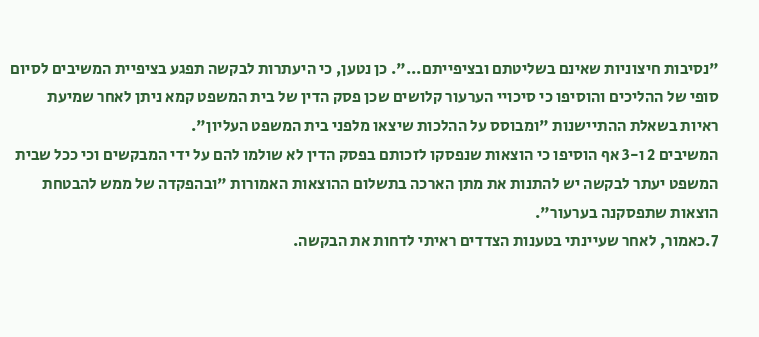"נסיבות חיצוניות שאינם בשליטתם ובציפייתם...". כן נטען, כי היעתרות לבקשה תפגע בציפיית המשיבים לסיום סופי של ההליכים והוסיפו כי סיכויי הערעור קלושים שכן פסק הדין של בית המשפט קמא ניתן לאחר שמיעת ראיות בשאלת ההתיישנות "ומבוסס על ההלכות שיצאו מלפני בית המשפט העליון".
המשיבים 2 ו-3 אף הוסיפו כי הוצאות שנפסקו לזכותם בפסק הדין לא שולמו להם על ידי המבקשים וכי ככל שבית המשפט יעתר לבקשה יש להתנות את מתן הארכה בתשלום ההוצאות האמורות "ובהפקדה של ממש להבטחת הוצאות שתפסקנה בערעור".
7.כאמור, לאחר שעיינתי בטענות הצדדים ראיתי לדחות את הבקשה.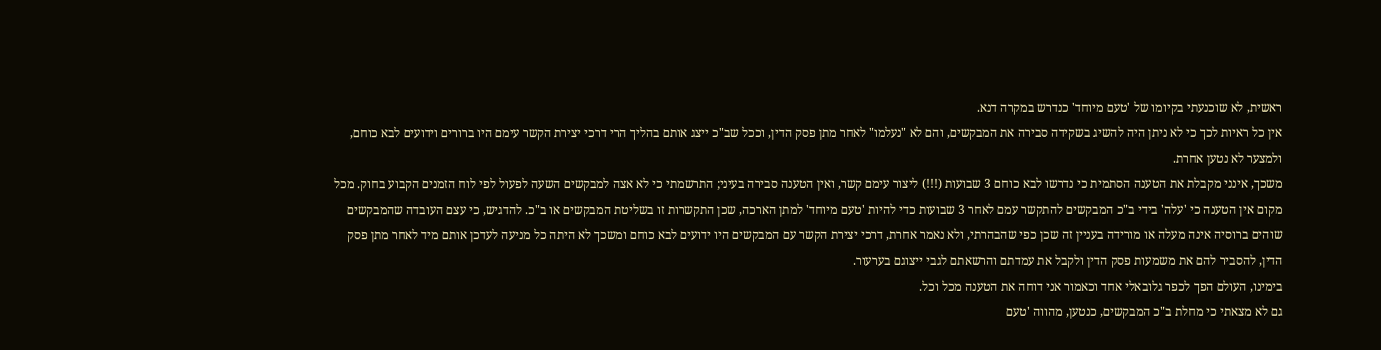ראשית, לא שוכנעתי בקיומו של 'טעם מיוחד' כנדרש במקרה דנא.
אין כל ראיות לכך כי לא ניתן היה להשיג בשקידה סבירה את המבקשים, והם לא "נעלמו" לאחר מתן פסק הדין, וככל שב"כ ייצג אותם בהליך הרי דרכי יצירת הקשר עימם היו ברורים וידועים לבא כוחם, ולמצער לא נטען אחרת.
משכך, אינני מקבלת את הטענה הסתמית כי נדרשו לבא כוחם 3 שבועות (!!!) ליצור עימם קשר, ואין הטענה סבירה בעיני; התרשמתי כי לא אצה למבקשים השעה לפעול לפי לוח הזמנים הקבוע בחוק. מכל מקום אין הטענה כי 'עלה' בידי ב"כ המבקשים להתקשר עמם לאחר 3 שבועות כדי להיות 'טעם מיוחד' למתן הארכה, שכן התקשרות זו בשליטת המבקשים או ב"כ. להדגיש, כי עצם העובדה שהמבקשים שוהים ברוסיה אינה מעלה או מורידה בעניין זה שכן כפי שהבהרתי, ולא נאמר אחרת, דרכי יצירת הקשר עם המבקשים היו ידועים לבא כוחם ומשכך לא היתה כל מניעה לעדכן אותם מיד לאחר מתן פסק הדין, להסביר להם את משמעות פסק הדין ולקבל את עמדתם והרשאתם לגבי ייצוגם בערעור.
בימינו, העולם הפך לכפר גלובאלי אחד וכאמור אני דוחה את הטענה מכל וכל.
גם לא מצאתי כי מחלת ב"כ המבקשים, כנטען, מהווה 'טעם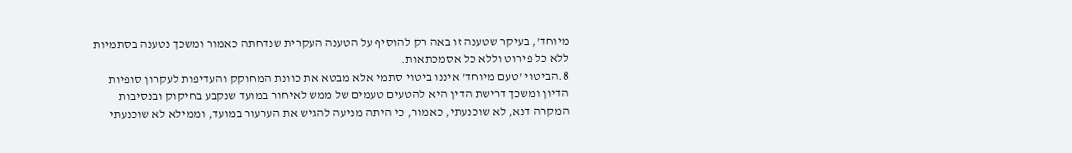מיוחד', בעיקר שטענה זו באה רק להוסיף על הטענה העקרית שנדחתה כאמור ומשכך נטענה בסתמיות ללא כל פירוט וללא כל אסמכתאות.
8.הביטוי 'טעם מיוחד' איננו ביטוי סתמי אלא מבטא את כוונת המחוקק והעדיפות לעקרון סופיות הדיון ומשכך דרישת הדין היא להטעים טעמים של ממש לאיחור במועד שנקבע בחיקוק ובנסיבות המקרה דנא, לא שוכנעתי, כאמור, כי היתה מניעה להגיש את הערעור במועד, וממילא לא שוכנעתי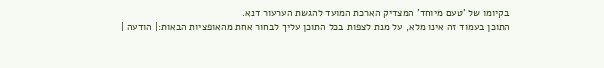בקיומו של 'טעם מיוחד' המצדיק הארכת המועד להגשת הערעור דנא.
התוכן בעמוד זה אינו מלא, על מנת לצפות בכל התוכן עליך לבחור אחת מהאופציות הבאות:| הודעה |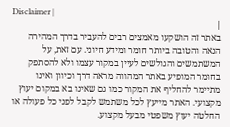Disclaimer |
|
באתר זה הושקעו מאמצים רבים להעביר בדרך המהירה הנאה והטובה ביותר חומר ומידע חיוני. עם זאת, על המשתמשים והגולשים לעיין במקור עצמו ולא להסתפק בחומר המופיע באתר המהווה מראה דרך וכיוון ואינו מתיימר להחליף את המקור כמו גם שאינו בא במקום יעוץ מקצועי. האתר מייעץ לכל משתמש לקבל לפני כל פעולה או החלטה יעוץ משפטי מבעל מקצוע.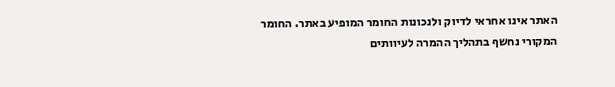האתר אינו אחראי לדיוק ולנכונות החומר המופיע באתר. החומר המקורי נחשף בתהליך ההמרה לעיוותים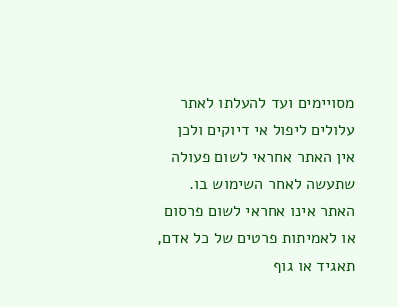מסויימים ועד להעלתו לאתר עלולים ליפול אי דיוקים ולכן אין האתר אחראי לשום פעולה שתעשה לאחר השימוש בו. האתר אינו אחראי לשום פרסום או לאמיתות פרטים של כל אדם, תאגיד או גוף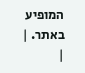המופיע באתר. |
|